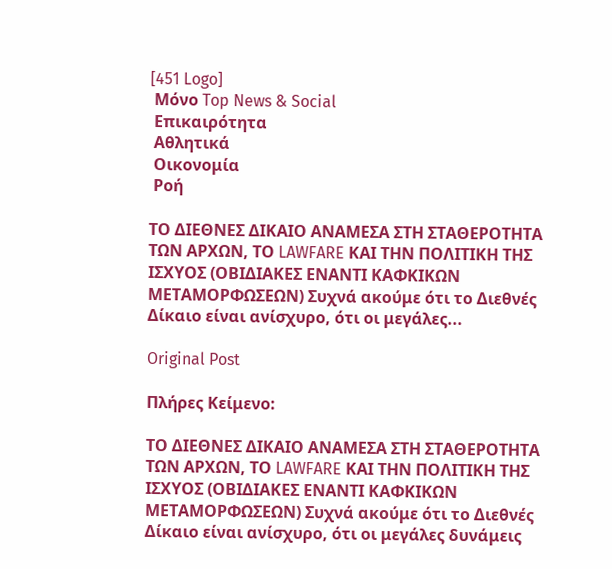[451 Logo]
 Μόνο Top News & Social
 Επικαιρότητα
 Αθλητικά
 Οικονομία
 Ροή

ΤΟ ΔΙΕΘΝΕΣ ΔΙΚΑΙΟ ΑΝΑΜΕΣΑ ΣΤΗ ΣΤΑΘΕΡΟΤΗΤΑ ΤΩΝ ΑΡΧΩΝ, ΤΟ LAWFARE ΚΑΙ ΤΗΝ ΠΟΛΙΤΙΚΗ ΤΗΣ ΙΣΧΥΟΣ (ΟΒΙΔΙΑΚΕΣ ΕΝΑΝΤΙ ΚΑΦΚΙΚΩΝ ΜΕΤΑΜΟΡΦΩΣΕΩΝ) Συχνά ακούμε ότι το Διεθνές Δίκαιο είναι ανίσχυρο, ότι οι μεγάλες...

Original Post

Πλήρες Κείμενο:

ΤΟ ΔΙΕΘΝΕΣ ΔΙΚΑΙΟ ΑΝΑΜΕΣΑ ΣΤΗ ΣΤΑΘΕΡΟΤΗΤΑ ΤΩΝ ΑΡΧΩΝ, ΤΟ LAWFARE ΚΑΙ ΤΗΝ ΠΟΛΙΤΙΚΗ ΤΗΣ ΙΣΧΥΟΣ (ΟΒΙΔΙΑΚΕΣ ΕΝΑΝΤΙ ΚΑΦΚΙΚΩΝ ΜΕΤΑΜΟΡΦΩΣΕΩΝ) Συχνά ακούμε ότι το Διεθνές Δίκαιο είναι ανίσχυρο, ότι οι μεγάλες δυνάμεις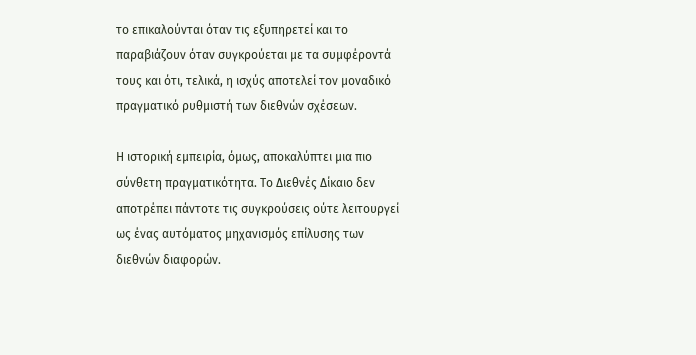το επικαλούνται όταν τις εξυπηρετεί και το παραβιάζουν όταν συγκρούεται με τα συμφέροντά τους και ότι, τελικά, η ισχύς αποτελεί τον μοναδικό πραγματικό ρυθμιστή των διεθνών σχέσεων.

Η ιστορική εμπειρία, όμως, αποκαλύπτει μια πιο σύνθετη πραγματικότητα. Το Διεθνές Δίκαιο δεν αποτρέπει πάντοτε τις συγκρούσεις ούτε λειτουργεί ως ένας αυτόματος μηχανισμός επίλυσης των διεθνών διαφορών.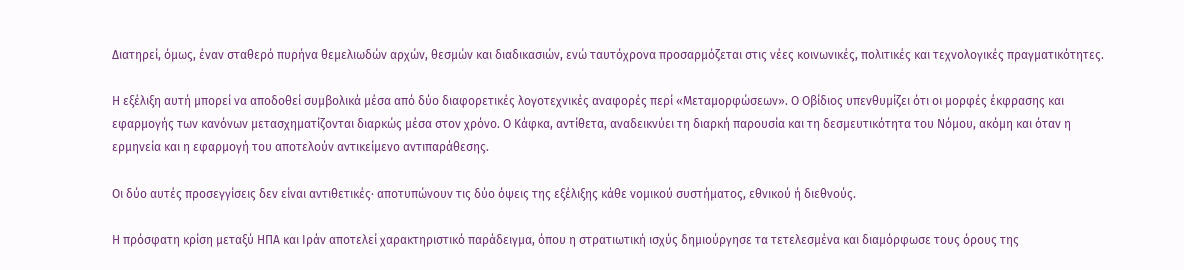Διατηρεί, όμως, έναν σταθερό πυρήνα θεμελιωδών αρχών, θεσμών και διαδικασιών, ενώ ταυτόχρονα προσαρμόζεται στις νέες κοινωνικές, πολιτικές και τεχνολογικές πραγματικότητες.

Η εξέλιξη αυτή μπορεί να αποδοθεί συμβολικά μέσα από δύο διαφορετικές λογοτεχνικές αναφορές περί «Μεταμορφώσεων». Ο Οβίδιος υπενθυμίζει ότι οι μορφές έκφρασης και εφαρμογής των κανόνων μετασχηματίζονται διαρκώς μέσα στον χρόνο. Ο Κάφκα, αντίθετα, αναδεικνύει τη διαρκή παρουσία και τη δεσμευτικότητα του Νόμου, ακόμη και όταν η ερμηνεία και η εφαρμογή του αποτελούν αντικείμενο αντιπαράθεσης.

Οι δύο αυτές προσεγγίσεις δεν είναι αντιθετικές· αποτυπώνουν τις δύο όψεις της εξέλιξης κάθε νομικού συστήματος, εθνικού ή διεθνούς.

Η πρόσφατη κρίση μεταξύ ΗΠΑ και Ιράν αποτελεί χαρακτηριστικό παράδειγμα, όπου η στρατιωτική ισχύς δημιούργησε τα τετελεσμένα και διαμόρφωσε τους όρους της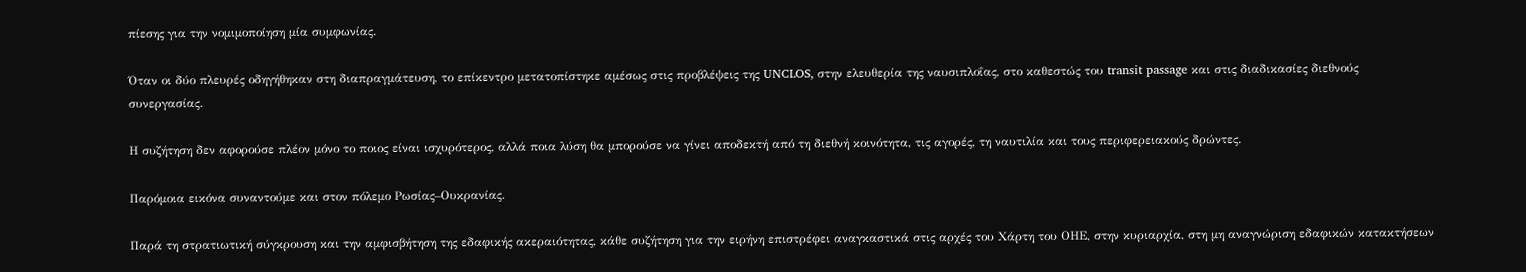πίεσης για την νομιμοποίηση μία συμφωνίας.

Όταν οι δύο πλευρές οδηγήθηκαν στη διαπραγμάτευση, το επίκεντρο μετατοπίστηκε αμέσως στις προβλέψεις της UNCLOS, στην ελευθερία της ναυσιπλοΐας, στο καθεστώς του transit passage και στις διαδικασίες διεθνούς συνεργασίας.

Η συζήτηση δεν αφορούσε πλέον μόνο το ποιος είναι ισχυρότερος, αλλά ποια λύση θα μπορούσε να γίνει αποδεκτή από τη διεθνή κοινότητα, τις αγορές, τη ναυτιλία και τους περιφερειακούς δρώντες.

Παρόμοια εικόνα συναντούμε και στον πόλεμο Ρωσίας–Ουκρανίας.

Παρά τη στρατιωτική σύγκρουση και την αμφισβήτηση της εδαφικής ακεραιότητας, κάθε συζήτηση για την ειρήνη επιστρέφει αναγκαστικά στις αρχές του Χάρτη του ΟΗΕ, στην κυριαρχία, στη μη αναγνώριση εδαφικών κατακτήσεων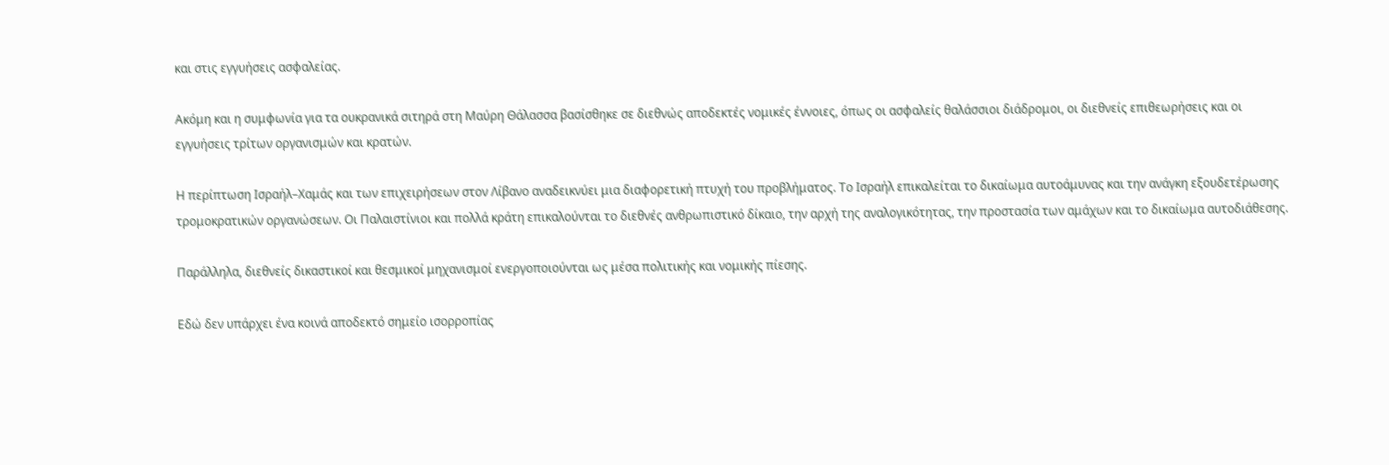και στις εγγυήσεις ασφαλείας.

Ακόμη και η συμφωνία για τα ουκρανικά σιτηρά στη Μαύρη Θάλασσα βασίσθηκε σε διεθνώς αποδεκτές νομικές έννοιες, όπως οι ασφαλείς θαλάσσιοι διάδρομοι, οι διεθνείς επιθεωρήσεις και οι εγγυήσεις τρίτων οργανισμών και κρατών.

Η περίπτωση Ισραήλ–Χαμάς και των επιχειρήσεων στον Λίβανο αναδεικνύει μια διαφορετική πτυχή του προβλήματος. Το Ισραήλ επικαλείται το δικαίωμα αυτοάμυνας και την ανάγκη εξουδετέρωσης τρομοκρατικών οργανώσεων. Οι Παλαιστίνιοι και πολλά κράτη επικαλούνται το διεθνές ανθρωπιστικό δίκαιο, την αρχή της αναλογικότητας, την προστασία των αμάχων και το δικαίωμα αυτοδιάθεσης.

Παράλληλα, διεθνείς δικαστικοί και θεσμικοί μηχανισμοί ενεργοποιούνται ως μέσα πολιτικής και νομικής πίεσης.

Εδώ δεν υπάρχει ένα κοινά αποδεκτό σημείο ισορροπίας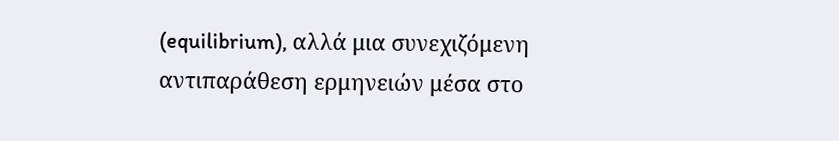(equilibrium), αλλά μια συνεχιζόμενη αντιπαράθεση ερμηνειών μέσα στο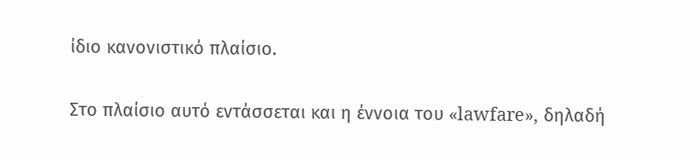ίδιο κανονιστικό πλαίσιο.

Στο πλαίσιο αυτό εντάσσεται και η έννοια του «lawfare», δηλαδή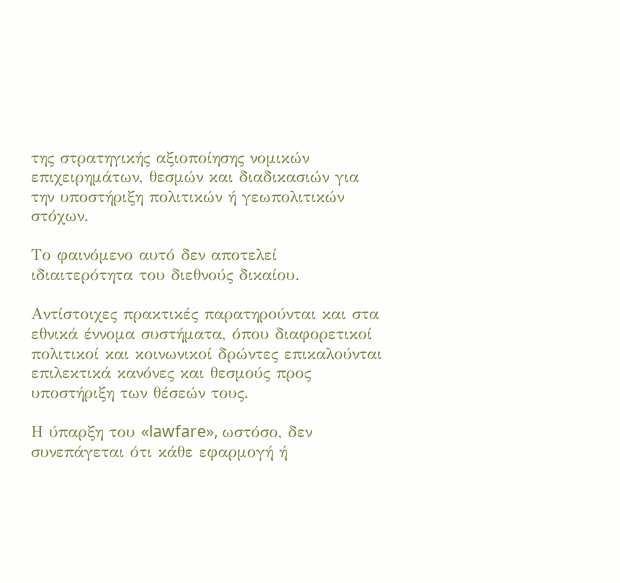της στρατηγικής αξιοποίησης νομικών επιχειρημάτων, θεσμών και διαδικασιών για την υποστήριξη πολιτικών ή γεωπολιτικών στόχων.

Το φαινόμενο αυτό δεν αποτελεί ιδιαιτερότητα του διεθνούς δικαίου.

Αντίστοιχες πρακτικές παρατηρούνται και στα εθνικά έννομα συστήματα, όπου διαφορετικοί πολιτικοί και κοινωνικοί δρώντες επικαλούνται επιλεκτικά κανόνες και θεσμούς προς υποστήριξη των θέσεών τους.

Η ύπαρξη του «lawfare», ωστόσο, δεν συνεπάγεται ότι κάθε εφαρμογή ή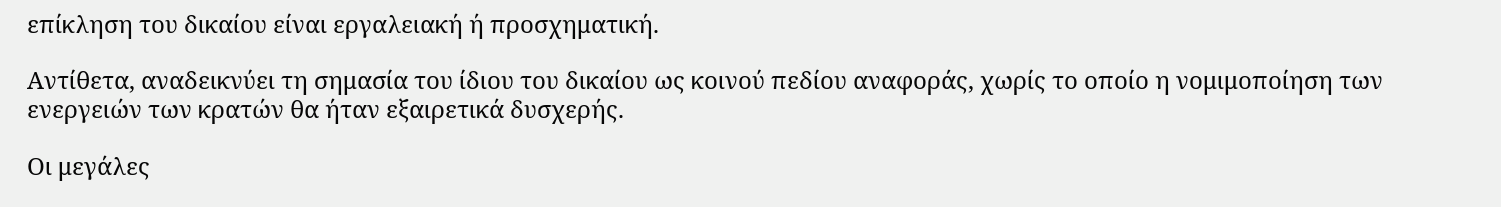επίκληση του δικαίου είναι εργαλειακή ή προσχηματική.

Αντίθετα, αναδεικνύει τη σημασία του ίδιου του δικαίου ως κοινού πεδίου αναφοράς, χωρίς το οποίο η νομιμοποίηση των ενεργειών των κρατών θα ήταν εξαιρετικά δυσχερής.

Οι μεγάλες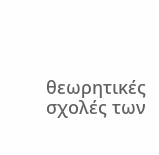θεωρητικές σχολές των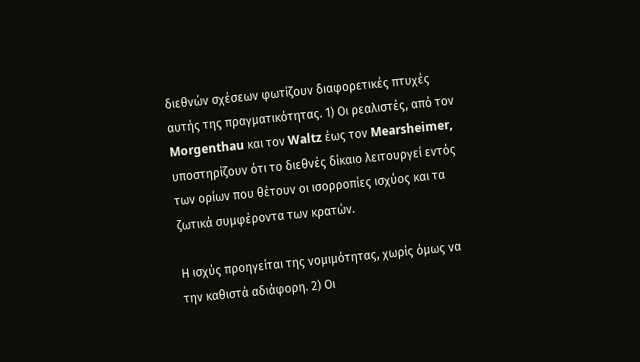διεθνών σχέσεων φωτίζουν διαφορετικές πτυχές αυτής της πραγματικότητας. 1) Οι ρεαλιστές, από τον Morgenthau και τον Waltz έως τον Mearsheimer, υποστηρίζουν ότι το διεθνές δίκαιο λειτουργεί εντός των ορίων που θέτουν οι ισορροπίες ισχύος και τα ζωτικά συμφέροντα των κρατών.

Η ισχύς προηγείται της νομιμότητας, χωρίς όμως να την καθιστά αδιάφορη. 2) Οι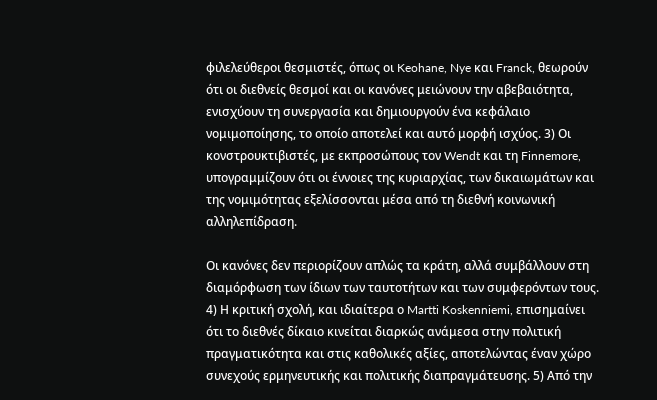φιλελεύθεροι θεσμιστές, όπως οι Keohane, Nye και Franck, θεωρούν ότι οι διεθνείς θεσμοί και οι κανόνες μειώνουν την αβεβαιότητα, ενισχύουν τη συνεργασία και δημιουργούν ένα κεφάλαιο νομιμοποίησης, το οποίο αποτελεί και αυτό μορφή ισχύος. 3) Οι κονστρουκτιβιστές, με εκπροσώπους τον Wendt και τη Finnemore, υπογραμμίζουν ότι οι έννοιες της κυριαρχίας, των δικαιωμάτων και της νομιμότητας εξελίσσονται μέσα από τη διεθνή κοινωνική αλληλεπίδραση.

Οι κανόνες δεν περιορίζουν απλώς τα κράτη, αλλά συμβάλλουν στη διαμόρφωση των ίδιων των ταυτοτήτων και των συμφερόντων τους. 4) Η κριτική σχολή, και ιδιαίτερα ο Martti Koskenniemi, επισημαίνει ότι το διεθνές δίκαιο κινείται διαρκώς ανάμεσα στην πολιτική πραγματικότητα και στις καθολικές αξίες, αποτελώντας έναν χώρο συνεχούς ερμηνευτικής και πολιτικής διαπραγμάτευσης. 5) Από την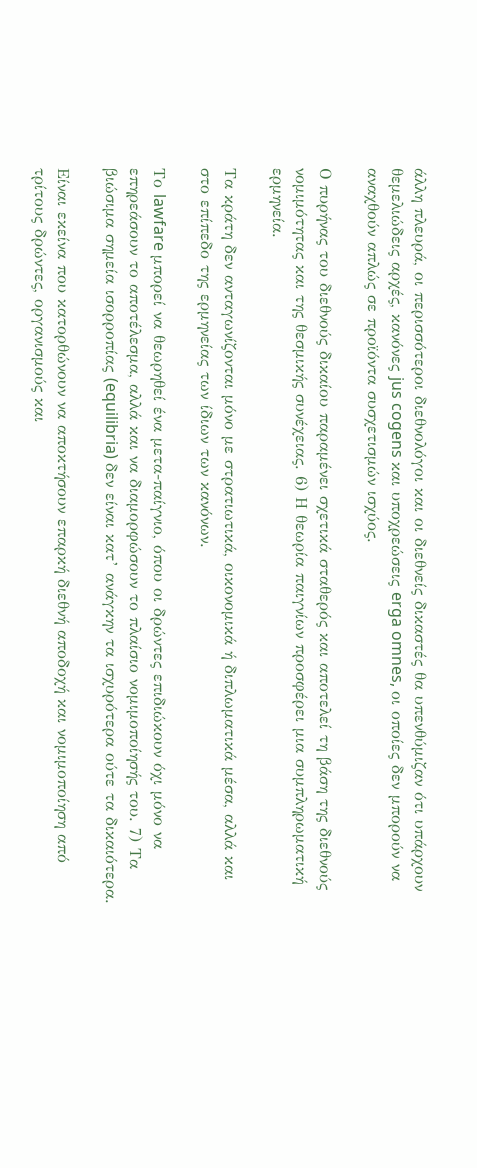άλλη πλευρά, οι περισσότεροι διεθνολόγοι και οι διεθνείς δικαστές θα υπενθύμιζαν ότι υπάρχουν θεμελιώδεις αρχές, κανόνες jus cogens και υποχρεώσεις erga omnes, οι οποίες δεν μπορούν να αναχθούν απλώς σε προϊόντα συσχετισμών ισχύος.

Ο πυρήνας του διεθνούς δικαίου παραμένει σχετικά σταθερός και αποτελεί τη βάση της διεθνούς νομιμότητας και της θεσμικής συνέχειας. 6) Η θεωρία παιγνίων προσφέρει μια συμπληρωματική ερμηνεία.

Τα κράτη δεν ανταγωνίζονται μόνο με στρατιωτικά, οικονομικά ή διπλωματικά μέσα, αλλά και στο επίπεδο της ερμηνείας των ίδιων των κανόνων.

Το lawfare μπορεί να θεωρηθεί ένα μετα-παίγνιο, όπου οι δρώντες επιδιώκουν όχι μόνο να επηρεάσουν το αποτέλεσμα, αλλά και να διαμορφώσουν το πλαίσιο νομιμοποίησής του. 7) Τα βιώσιμα σημεία ισορροπίας (equilibria) δεν είναι κατ’ ανάγκην τα ισχυρότερα ούτε τα δικαιότερα.

Είναι εκείνα που κατορθώνουν να αποκτήσουν επαρκή διεθνή αποδοχή και νομιμοποίηση από τρίτους δρώντες, οργανισμούς και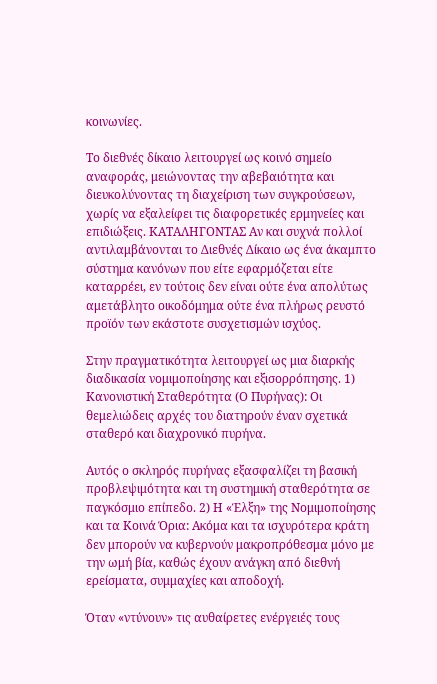κοινωνίες.

Το διεθνές δίκαιο λειτουργεί ως κοινό σημείο αναφοράς, μειώνοντας την αβεβαιότητα και διευκολύνοντας τη διαχείριση των συγκρούσεων, χωρίς να εξαλείφει τις διαφορετικές ερμηνείες και επιδιώξεις. ΚΑΤΑΛΗΓΟΝΤΑΣ Αν και συχνά πολλοί αντιλαμβάνονται το Διεθνές Δίκαιο ως ένα άκαμπτο σύστημα κανόνων που είτε εφαρμόζεται είτε καταρρέει, εν τούτοις δεν είναι ούτε ένα απολύτως αμετάβλητο οικοδόμημα ούτε ένα πλήρως ρευστό προϊόν των εκάστοτε συσχετισμών ισχύος.

Στην πραγματικότητα λειτουργεί ως μια διαρκής διαδικασία νομιμοποίησης και εξισορρόπησης. 1) Κανονιστική Σταθερότητα (Ο Πυρήνας): Οι θεμελιώδεις αρχές του διατηρούν έναν σχετικά σταθερό και διαχρονικό πυρήνα.

Αυτός ο σκληρός πυρήνας εξασφαλίζει τη βασική προβλεψιμότητα και τη συστημική σταθερότητα σε παγκόσμιο επίπεδο. 2) Η «Έλξη» της Νομιμοποίησης και τα Κοινά Όρια: Ακόμα και τα ισχυρότερα κράτη δεν μπορούν να κυβερνούν μακροπρόθεσμα μόνο με την ωμή βία, καθώς έχουν ανάγκη από διεθνή ερείσματα, συμμαχίες και αποδοχή.

Όταν «ντύνουν» τις αυθαίρετες ενέργειές τους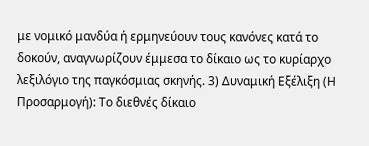με νομικό μανδύα ή ερμηνεύουν τους κανόνες κατά το δοκούν, αναγνωρίζουν έμμεσα το δίκαιο ως το κυρίαρχο λεξιλόγιο της παγκόσμιας σκηνής. 3) Δυναμική Εξέλιξη (Η Προσαρμογή): Το διεθνές δίκαιο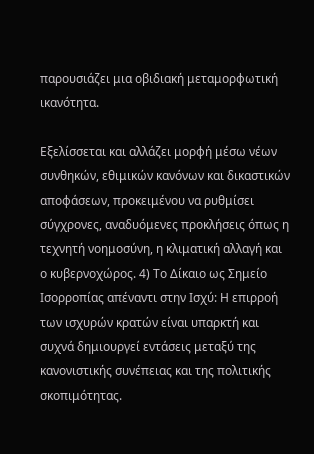παρουσιάζει μια οβιδιακή μεταμορφωτική ικανότητα.

Εξελίσσεται και αλλάζει μορφή μέσω νέων συνθηκών, εθιμικών κανόνων και δικαστικών αποφάσεων, προκειμένου να ρυθμίσει σύγχρονες, αναδυόμενες προκλήσεις όπως η τεχνητή νοημοσύνη, η κλιματική αλλαγή και ο κυβερνοχώρος. 4) Το Δίκαιο ως Σημείο Ισορροπίας απέναντι στην Ισχύ: Η επιρροή των ισχυρών κρατών είναι υπαρκτή και συχνά δημιουργεί εντάσεις μεταξύ της κανονιστικής συνέπειας και της πολιτικής σκοπιμότητας.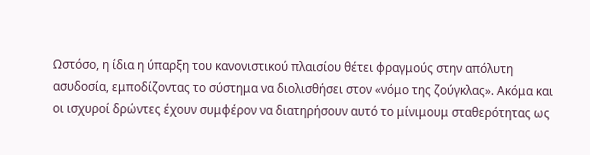Ωστόσο, η ίδια η ύπαρξη του κανονιστικού πλαισίου θέτει φραγμούς στην απόλυτη ασυδοσία, εμποδίζοντας το σύστημα να διολισθήσει στον «νόμο της ζούγκλας». Ακόμα και οι ισχυροί δρώντες έχουν συμφέρον να διατηρήσουν αυτό το μίνιμουμ σταθερότητας ως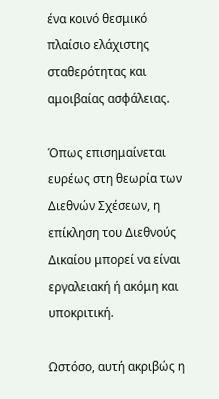ένα κοινό θεσμικό πλαίσιο ελάχιστης σταθερότητας και αμοιβαίας ασφάλειας.

Όπως επισημαίνεται ευρέως στη θεωρία των Διεθνών Σχέσεων, η επίκληση του Διεθνούς Δικαίου μπορεί να είναι εργαλειακή ή ακόμη και υποκριτική.

Ωστόσο, αυτή ακριβώς η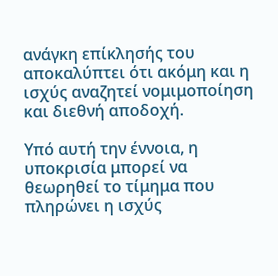ανάγκη επίκλησής του αποκαλύπτει ότι ακόμη και η ισχύς αναζητεί νομιμοποίηση και διεθνή αποδοχή.

Υπό αυτή την έννοια, η υποκρισία μπορεί να θεωρηθεί το τίμημα που πληρώνει η ισχύς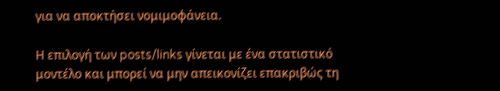για να αποκτήσει νομιμοφάνεια.

Η επιλογή των posts/links γίνεται με ένα στατιστικό μοντέλο και μπορεί να μην απεικονίζει επακριβώς τη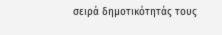σειρά δημοτικότητάς τους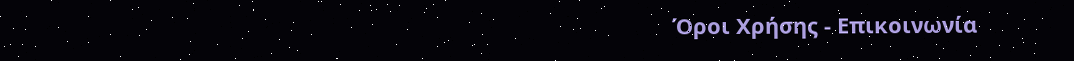Όροι Χρήσης - Επικοινωνία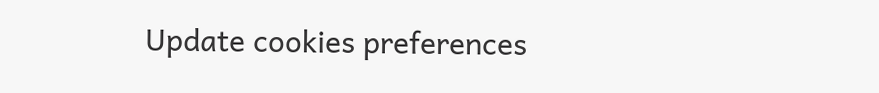Update cookies preferences